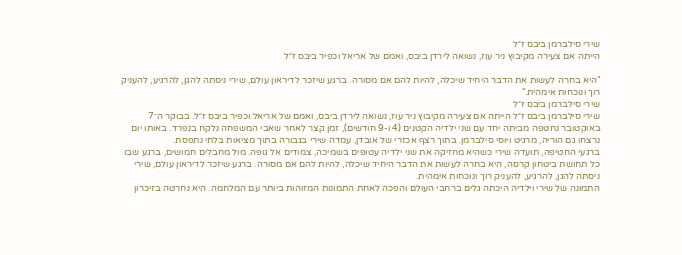שירי סילברמן ביבס ז״ל
הייתה אם צעירה מקיבוץ ניר עוז, נשואה לירדן ביבס, ואמם של אריאל וכפיר ביבס ז״ל

"היא בחרה לעשות את הדבר היחיד שיכלה, להיות להם אם מסורה. ברגע שיזכר לדיראון עולם, שירי ניסתה להגן, להרגיע, להעניק רוך ונוכחות אימהית."
שירי סילברמן ביבס ז״ל
שירי סילברמן ביבס ז״ל הייתה אם צעירה מקיבוץ ניר עוז, נשואה לירדן ביבס, ואמם של אריאל וכפיר ביבס ז״ל. בבוקר ה־7 באוקטובר נחטפה מביתה יחד עם שני ילדיה הקטנים (4 ו-9 חודשים), זמן קצר לאחר שאבי המשפחה נלקח בנפרד. באותו יום נרצחו גם הוריה, מרגיט ויוסי סילברמן. בתוך רצף אכזרי של אובדן, עמדה שירי בגבורה בתוך מציאות בלתי נתפסת.
ברגעי החטיפה, תועדה שירי כשהיא מחזיקה את שני ילדיה עטופים בשמיכה, צמודים אל גופה. מול מחבלים חמושים, ברגע שבו כל תחושת ביטחון קרסה, היא בחרה לעשות את הדבר היחיד שיכלה, להיות להם אם מסורה. ברגע שיזכר לדיראון עולם, שירי ניסתה להגן, להרגיע, להעניק רוך ונוכחות אימהית.
התמונה של שירי וילדיה היכתה גלים ברחבי העולם והפכה לאחת התמונות המזוהות ביותר עם המלחמה. היא נחרטה בזיכרון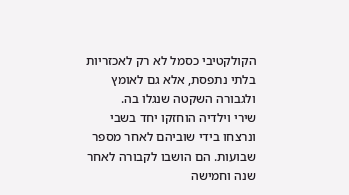הקולקטיבי כסמל לא רק לאכזריות בלתי נתפסת, אלא גם לאומץ ולגבורה השקטה שנגלו בה.
שירי וילדיה הוחזקו יחד בשבי ונרצחו בידי שוביהם לאחר מספר שבועות. הם הושבו לקבורה לאחר שנה וחמישה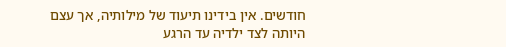חודשים. אין בידינו תיעוד של מילותיה, אך עצם היותה לצד ילדיה עד הרגע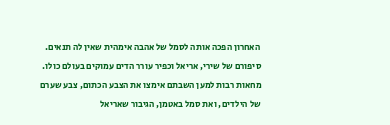האחרון הפכה אותה לסמל של אהבה אימהית שאין לה תנאים.
סיפורם של שירי, אריאל וכפיר עורר הדים עמוקים בעולם כולו. מחאות רבות למען השבתם אימצו את הצבע הכתום, צבע שערם של הילדים, ואת סמל באטמן, הגיבור שאריאל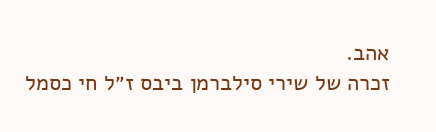אהב.
זכרה של שירי סילברמן ביבס ז״ל חי כסמל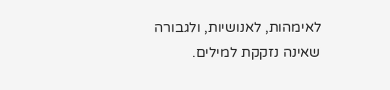לאימהות, לאנושיות, ולגבורה שאינה נזקקת למילים.